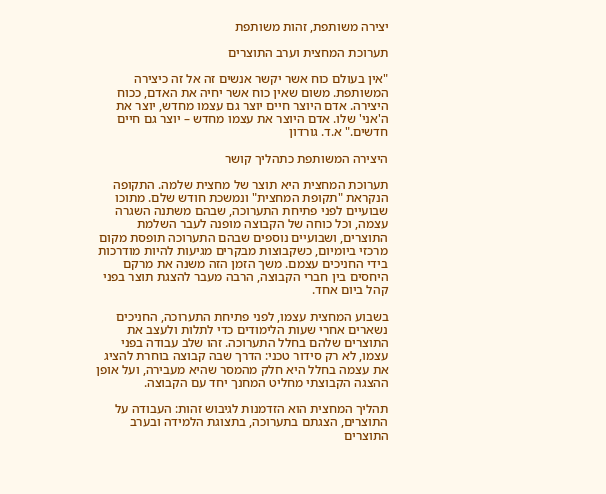יצירה משותפת, זהות משותפת

תערוכת המחצית וערב התוצרים

"אין בעולם כוח אשר יקשר אנשים זה אל זה כיצירה המשותפת. משום שאין כוח אשר יחיה את האדם, ככוח היצירה. אדם היוצר חיים יוצר גם עצמו מחדש, יוצר את ה'אני' שלו. אדם היוצר את עצמו מחדש – יוצר גם חיים חדשים." א.ד. גורדון

היצירה המשותפת כתהליך קושר

תערוכת המחצית היא תוצר של מחצית שלמה. התקופה הנקראת "תקופת המחצית" ונמשכת חודש שלם. מתוכו שבועיים לפני פתיחת התערוכה, שבהם משתנה השגרה עצמה, וכל כוחה של הקבוצה מופנה לעבר השלמת התוצרים, ושבועיים נוספים שבהם התערוכה תופסת מקום מרכזי ביומיום, כשקבוצות מבקרים מגיעות להיות מודרכות בידי החניכים עצמם. משך הזמן הזה משנה את מרקם היחסים בין חברי הקבוצה, הרבה מעבר להצגת תוצר בפני קהל ביום אחד.

בשבוע המחצית עצמו, לפני פתיחת התערוכה, החניכים נשארים אחרי שעות הלימודים כדי לתלות ולעצב את התוצרים שלהם בחלל התערוכה. זהו שלב עבודה בפני עצמו, לא רק סידור טכני: הדרך שבה קבוצה בוחרת להציג את עצמה בחלל היא חלק מהמסר שהיא מעבירה, ועל אופן ההצגה הקבוצתי מחליט המחנך יחד עם הקבוצה.

תהליך המחצית הוא הזדמנות לגיבוש זהות: העבודה על התוצרים, הצגתם בתערוכה, בתצוגת הלמידה ובערב התוצרים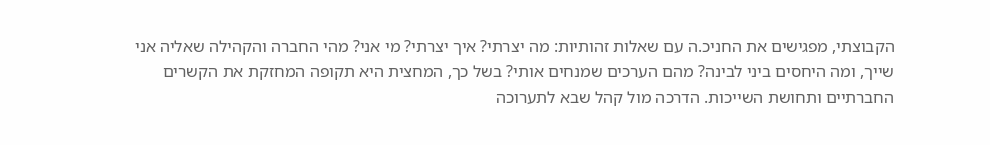הקבוצתי, מפגישים את החניכ.ה עם שאלות זהותיות: מה יצרתי? איך יצרתי? מי אני? מהי החברה והקהילה שאליה אני שייך, ומה היחסים ביני לבינה? מהם הערכים שמנחים אותי? בשל כך, המחצית היא תקופה המחזקת את הקשרים החברתיים ותחושת השייכות. הדרכה מול קהל שבא לתערוכה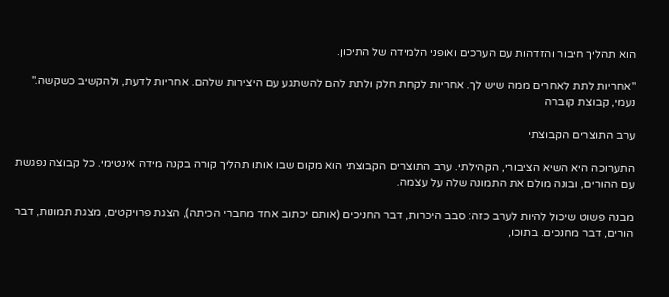הוא תהליך חיבור והזדהות עם הערכים ואופני הלמידה של התיכון.

"אחריות לתת לאחרים ממה שיש לך. אחריות לקחת חלק ולתת להם להשתגע עם היצירות שלהם. אחריות לדעת, ולהקשיב כשקשה." נעמי, קבוצת קוברה

ערב התוצרים הקבוצתי

התערוכה היא השיא הציבורי, הקהילתי. ערב התוצרים הקבוצתי הוא מקום שבו אותו תהליך קורה בקנה מידה אינטימי. כל קבוצה נפגשת עם ההורים, ובונה מולם את התמונה שלה על עצמה.

מבנה פשוט שיכול להיות לערב כזה: סבב היכרות, דבר החניכים (אותם יכתוב אחד מחברי הכיתה), הצגת פרויקטים, מצגת תמונות, דבר הורים, דבר מחנכים. בתוכו,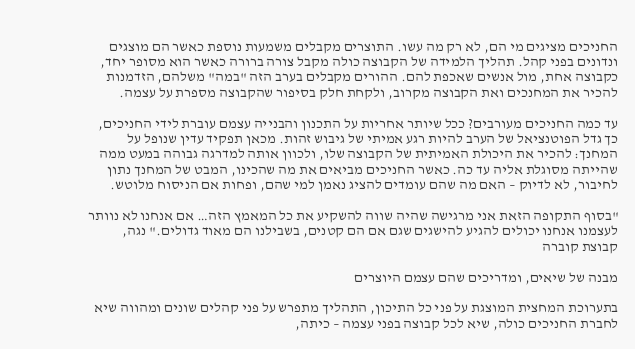החניכים מציגים מי הם, לא רק מה עשו. התוצרים מקבלים משמעות נוספת כאשר הם מוצגים ונדונים בפני קהל. תהליך הלמידה של הקבוצה כולה מקבל צורה ברורה כאשר הוא מסופר יחד, כקבוצה אחת, מול אנשים שאכפת להם. ההורים מקבלים בערב הזה "במה" משלהם, הזדמנות להכיר את המחנכים ואת הקבוצה מקרוב, ולקחת חלק בסיפור שהקבוצה מספרת על עצמה.

עד כמה החניכים מעורבים? ככל שיותר אחריות על התכנון והבנייה עצמם עוברת לידי החניכים, כך גדל הפוטנציאל של הערב להיות רגע אמיתי של גיבוש זהות. מכאן תפקיד עדין שנופל על המחנך: להכיר את היכולת האמיתית של הקבוצה שלו, ולכוון אותה למדרגה גבוהה במעט ממה שהייתה מסוגלת אליה עד כה. כאשר החניכים מביאים את מה שהכינו, המבט של המחנך נתון לחיבור, לא לדיוק – האם מה שהם עומדים להציג נאמן למי שהם, ופחות אם הניסוח מלוטש.

"בסוף התקופה הזאת אני מרגישה שהיה שווה להשקיע את כל המאמץ הזה… אם אנחנו לא נוותר לעצמנו אנחנו יכולים להגיע להישגים שגם אם הם קטנים, בשבילנו הם מאוד גדולים." נגה, קבוצת קוברה

מבנה של שיאים, ומדריכים שהם עצמם היוצרים

בתערוכת המחצית המוצגת על פני כל התיכון, התהליך מתפרש על פני קהלים שונים ומהווה שיא לחברת החניכים כולה, שיא לכל קבוצה בפני עצמה – כיתה,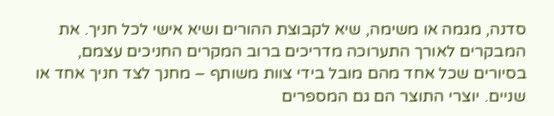סדנה, מגמה או משימה, שיא לקבוצת ההורים ושיא אישי לכל חניך. את המבקרים לאורך התערוכה מדריכים ברוב המקרים החניכים עצמם, בסיורים שכל אחד מהם מובל בידי צוות משותף – מחנך לצד חניך אחד או שניים. יוצרי התוצר הם גם המספרים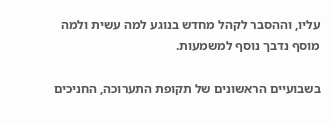עליו, וההסבר לקהל מחדש בנוגע למה עשית ולמה מוסף נדבך נוסף למשמעות.

בשבועיים הראשונים של תקופת התערוכה, החניכים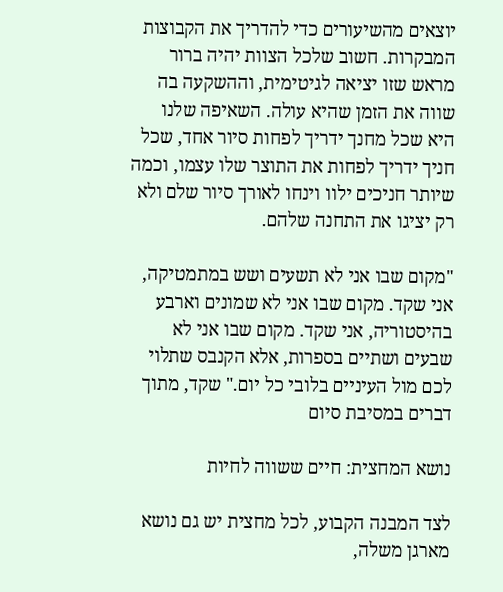יוצאים מהשיעורים כדי להדריך את הקבוצות המבקרות. חשוב שלכל הצוות יהיה ברור מראש שזו יציאה לגיטימית, וההשקעה בה שווה את הזמן שהיא עולה. השאיפה שלנו היא שכל מחנך ידריך לפחות סיור אחד, שכל חניך ידריך לפחות את התוצר שלו עצמו, וכמה שיותר חניכים ילוו וינחו לאורך סיור שלם ולא רק יציגו את התחנה שלהם.

"מקום שבו אני לא תשעים ושש במתמטיקה, אני שקד. מקום שבו אני לא שמונים וארבע בהיסטוריה, אני שקד. מקום שבו אני לא שבעים ושתיים בספרות, אלא הקנבס שתלוי לכם מול העיניים בלובי כל יום." שקד, מתוך דברים במסיבת סיום

נושא המחצית: חיים ששווה לחיות

לצד המבנה הקבוע, לכל מחצית יש גם נושא מארגן משלה,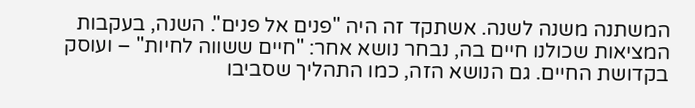המשתנה משנה לשנה. אשתקד זה היה "פנים אל פנים". השנה, בעקבות המציאות שכולנו חיים בה, נבחר נושא אחר: "חיים ששווה לחיות" – ועוסק בקדושת החיים. גם הנושא הזה, כמו התהליך שסביבו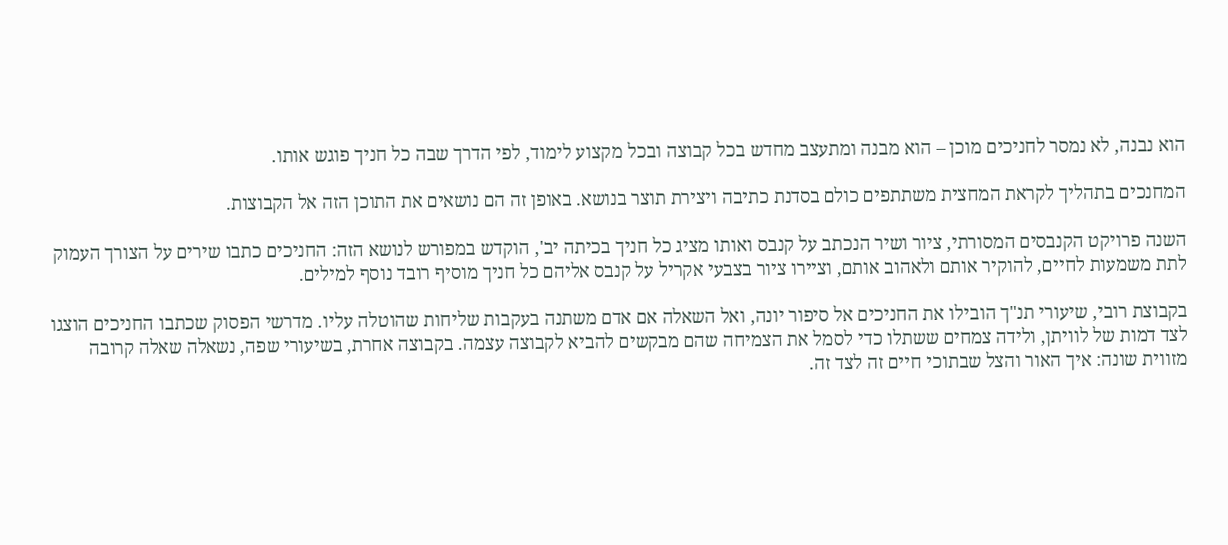הוא נבנה, לא נמסר לחניכים מוכן – הוא מבנה ומתעצב מחדש בכל קבוצה ובכל מקצוע לימוד, לפי הדרך שבה כל חניך פוגש אותו.

המחנכים בתהליך לקראת המחצית משתתפים כולם בסדנת כתיבה ויצירת תוצר בנושא. באופן זה הם נושאים את התוכן הזה אל הקבוצות.

השנה פרויקט הקנבסים המסורתי, ציור ושיר הנכתב על קנבס ואותו מציג כל חניך בכיתה יב', הוקדש במפורש לנושא הזה: החניכים כתבו שירים על הצורך העמוק לתת משמעות לחיים, להוקיר אותם ולאהוב אותם, וציירו ציור בצבעי אקריל על קנבס אליהם כל חניך מוסיף רובד נוסף למילים.

בקבוצת רובי, שיעורי תנ"ך הובילו את החניכים אל סיפור יונה, ואל השאלה אם אדם משתנה בעקבות שליחות שהוטלה עליו. מדרשי הפסוק שכתבו החניכים הוצגו לצד דמות של לוויתן, ולידה צמחים ששתלו כדי לסמל את הצמיחה שהם מבקשים להביא לקבוצה עצמה. בקבוצה אחרת, בשיעורי שפה, נשאלה שאלה קרובה מזווית שונה: איך האור והצל שבתוכי חיים זה לצד זה.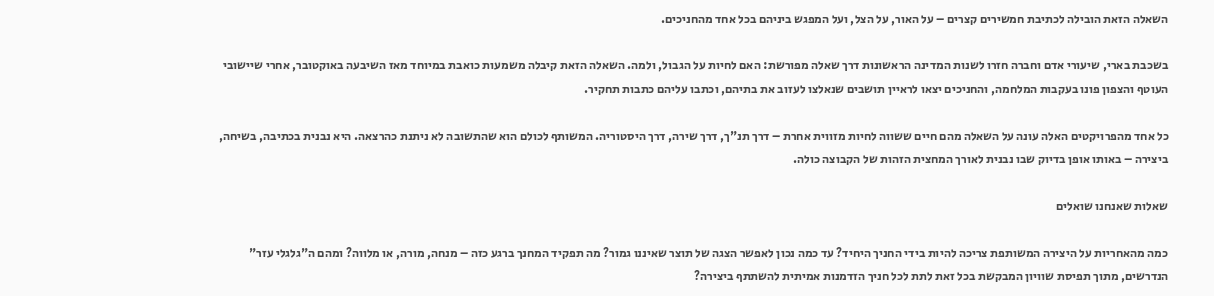השאלה הזאת הובילה לכתיבת חמשירים קצרים – על האור, על הצל, ועל המפגש ביניהם בכל אחד מהחניכים.

בשכבת בארי, שיעורי אדם וחברה חזרו לשנות המדינה הראשונות דרך שאלה מפורשת: האם לחיות על הגבול, ולמה. השאלה הזאת קיבלה משמעות כואבת במיוחד מאז השיבעה באוקטובר, אחרי שיישובי העוטף והצפון פונו בעקבות המלחמה, והחניכים יצאו לראיין תושבים שנאלצו לעזוב את בתיהם, וכתבו עליהם כתבות תחקיר.

כל אחד מהפרויקטים האלה עונה על השאלה מהם חיים ששווה לחיות מזווית אחרת – דרך תנ"ך, דרך שירה, דרך היסטוריה. המשותף לכולם הוא שהתשובה לא ניתנת כהרצאה. היא נבנית בכתיבה, בשיחה, ביצירה – באותו אופן בדיוק שבו נבנית לאורך המחצית הזהות של הקבוצה כולה.

שאלות שאנחנו שואלים

כמה מהאחריות על היצירה המשותפת צריכה להיות בידי החניך היחיד? עד כמה נכון לאפשר הצגה של תוצר שאיננו גמור? מה תפקיד המחנך ברגע כזה – מנחה, מורה, או מלווה? ומהם ה"גלגלי עזר" הנדרשים, מתוך תפיסת שוויון המבקשת בכל זאת לתת לכל חניך הזדמנות אמיתית להשתתף ביצירה?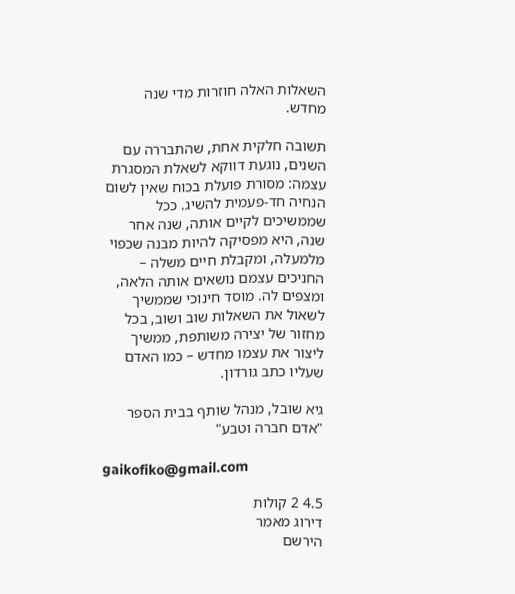השאלות האלה חוזרות מדי שנה מחדש.

תשובה חלקית אחת, שהתבררה עם השנים, נוגעת דווקא לשאלת המסגרת עצמה: מסורת פועלת בכוח שאין לשום הנחיה חד-פעמית להשיג. ככל שממשיכים לקיים אותה, שנה אחר שנה, היא מפסיקה להיות מבנה שכפוי מלמעלה, ומקבלת חיים משלה – החניכים עצמם נושאים אותה הלאה, ומצפים לה. מוסד חינוכי שממשיך לשאול את השאלות שוב ושוב, בכל מחזור של יצירה משותפת, ממשיך ליצור את עצמו מחדש – כמו האדם שעליו כתב גורדון.

גיא שובל, מנהל שותף בבית הספר "אדם חברה וטבע"

gaikofiko@gmail.com

4.5 2 קולות
דירוג מאמר
הירשם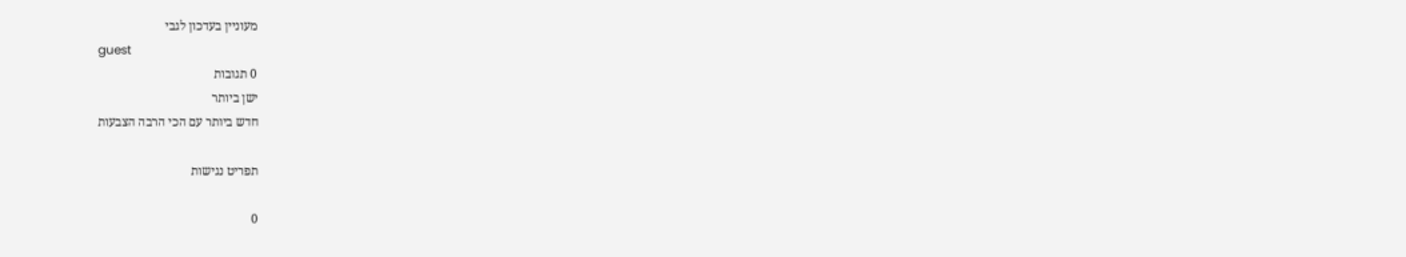מעוניין בעדכון לגבי
guest
0 תגובות
ישן ביותר
חדש ביותר עם הכי הרבה הצבעות

תפריט נגישות

0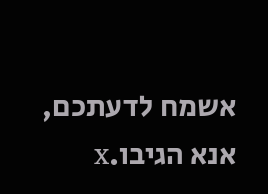אשמח לדעתכם, אנא הגיבו.x